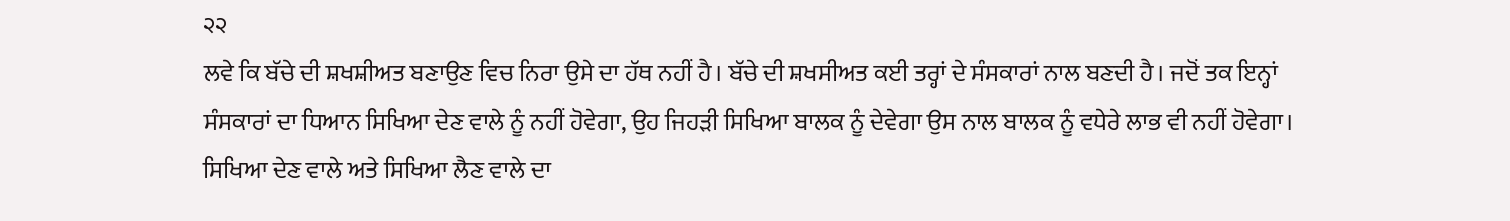੨੨
ਲਵੇ ਕਿ ਬੱਚੇ ਦੀ ਸ਼ਖਸ਼ੀਅਤ ਬਣਾਉਣ ਵਿਚ ਨਿਰਾ ਉਸੇ ਦਾ ਹੱਥ ਨਹੀਂ ਹੈ। ਬੱਚੇ ਦੀ ਸ਼ਖਸੀਅਤ ਕਈ ਤਰ੍ਹਾਂ ਦੇ ਸੰਸਕਾਰਾਂ ਨਾਲ ਬਣਦੀ ਹੈ। ਜਦੋਂ ਤਕ ਇਨ੍ਹਾਂ ਸੰਸਕਾਰਾਂ ਦਾ ਧਿਆਨ ਸਿਖਿਆ ਦੇਣ ਵਾਲੇ ਨੂੰ ਨਹੀਂ ਹੋਵੇਗਾ, ਉਹ ਜਿਹੜੀ ਸਿਖਿਆ ਬਾਲਕ ਨੂੰ ਦੇਵੇਗਾ ਉਸ ਨਾਲ ਬਾਲਕ ਨੂੰ ਵਧੇਰੇ ਲਾਭ ਵੀ ਨਹੀਂ ਹੋਵੇਗਾ।
ਸਿਖਿਆ ਦੇਣ ਵਾਲੇ ਅਤੇ ਸਿਖਿਆ ਲੈਣ ਵਾਲੇ ਦਾ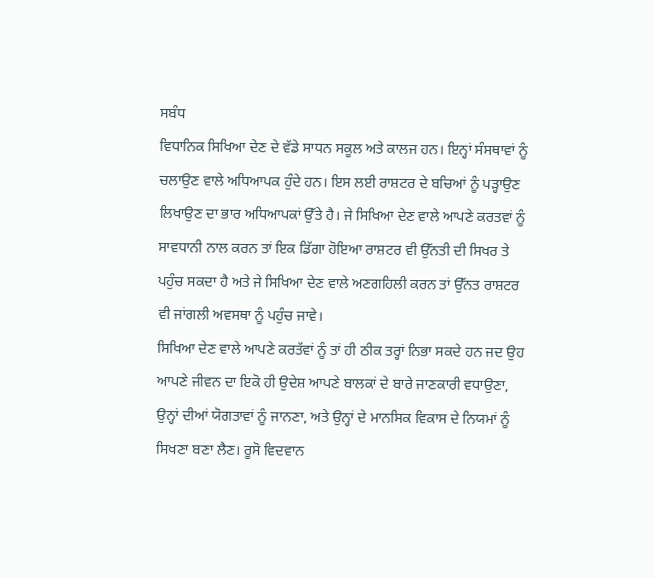ਸਬੰਧ
ਵਿਧਾਨਿਕ ਸਿਖਿਆ ਦੇਣ ਦੇ ਵੱਡੇ ਸਾਧਨ ਸਕੂਲ ਅਤੇ ਕਾਲਜ ਹਨ। ਇਨ੍ਹਾਂ ਸੰਸਥਾਵਾਂ ਨੂੰ ਚਲਾਉਣ ਵਾਲੇ ਅਧਿਆਪਕ ਹੁੰਦੇ ਹਨ। ਇਸ ਲਈ ਰਾਸ਼ਟਰ ਦੇ ਬਚਿਆਂ ਨੂੰ ਪੜ੍ਹਾਉਣ ਲਿਖਾਉਣ ਦਾ ਭਾਰ ਅਧਿਆਪਕਾਂ ਉੱਤੇ ਹੈ। ਜੇ ਸਿਖਿਆ ਦੇਣ ਵਾਲੇ ਆਪਣੇ ਕਰਤਵਾਂ ਨੂੰ ਸਾਵਧਾਨੀ ਨਾਲ ਕਰਨ ਤਾਂ ਇਕ ਡਿੱਗਾ ਹੋਇਆ ਰਾਸ਼ਟਰ ਵੀ ਉੱਨਤੀ ਦੀ ਸਿਖਰ ਤੇ ਪਹੁੰਚ ਸਕਦਾ ਹੈ ਅਤੇ ਜੇ ਸਿਖਿਆ ਦੇਣ ਵਾਲੇ ਅਣਗਹਿਲੀ ਕਰਨ ਤਾਂ ਉੱਨਤ ਰਾਸ਼ਟਰ ਵੀ ਜਾਂਗਲੀ ਅਵਸਥਾ ਨੂੰ ਪਹੁੰਚ ਜਾਵੇ।
ਸਿਖਿਆ ਦੇਣ ਵਾਲੇ ਆਪਣੇ ਕਰਤੱਵਾਂ ਨੂੰ ਤਾਂ ਹੀ ਠੀਕ ਤਰ੍ਹਾਂ ਨਿਭਾ ਸਕਦੇ ਹਨ ਜਦ ਉਹ ਆਪਣੇ ਜੀਵਨ ਦਾ ਇਕੋ ਹੀ ਉਦੇਸ਼ ਆਪਣੇ ਬਾਲਕਾਂ ਦੇ ਬਾਰੇ ਜਾਣਕਾਰੀ ਵਧਾਉਣਾ, ਉਨ੍ਹਾਂ ਦੀਆਂ ਯੋਗਤਾਵਾਂ ਨੂੰ ਜਾਨਣਾ, ਅਤੇ ਉਨ੍ਹਾਂ ਦੇ ਮਾਨਸਿਕ ਵਿਕਾਸ ਦੇ ਨਿਯਮਾਂ ਨੂੰ ਸਿਖਣਾ ਬਣਾ ਲੈਣ। ਰੂਸੋ ਵਿਦਵਾਨ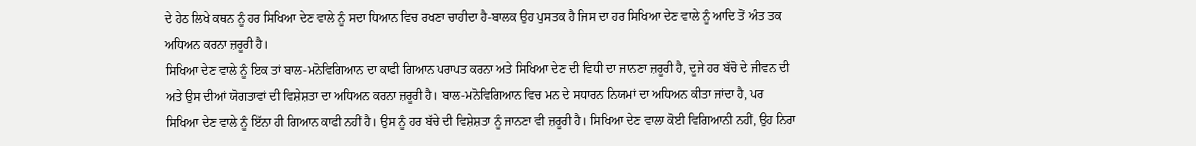ਦੇ ਹੇਠ ਲਿਖੇ ਕਥਨ ਨੂੰ ਹਰ ਸਿਖਿਆ ਦੇਣ ਵਾਲੇ ਨੂੰ ਸਦਾ ਧਿਆਨ ਵਿਚ ਰਖਣਾ ਚਾਹੀਦਾ ਹੈ-ਬਾਲਕ ਉਹ ਪੁਸਤਕ ਹੈ ਜਿਸ ਦਾ ਹਰ ਸਿਖਿਆ ਦੇਣ ਵਾਲੇ ਨੂੰ ਆਦਿ ਤੋਂ ਅੰਤ ਤਕ ਅਧਿਅਨ ਕਰਨਾ ਜ਼ਰੂਰੀ ਹੈ।
ਸਿਖਿਆ ਦੇਣ ਵਾਲੇ ਨੂੰ ਇਕ ਤਾਂ ਬਾਲ-ਮਨੋਵਿਗਿਆਨ ਦਾ ਕਾਫੀ ਗਿਆਨ ਪਰਾਪਤ ਕਰਨਾ ਅਤੇ ਸਿਖਿਆ ਦੇਣ ਦੀ ਵਿਧੀ ਦਾ ਜਾਨਣਾ ਜ਼ਰੂਰੀ ਹੈ, ਦੂਜੇ ਹਰ ਬੱਚੋ ਦੇ ਜੀਵਨ ਦੀ ਅਤੇ ਉਸ ਦੀਆਂ ਯੋਗਤਾਵਾਂ ਦੀ ਵਿਸ਼ੇਸ਼ਤਾ ਦਾ ਅਧਿਅਨ ਕਰਨਾ ਜ਼ਰੂਰੀ ਹੈ। ਬਾਲ-ਮਨੋਵਿਗਿਆਨ ਵਿਚ ਮਨ ਦੇ ਸਧਾਰਨ ਨਿਯਮਾਂ ਦਾ ਅਧਿਅਨ ਕੀਤਾ ਜਾਂਦਾ ਹੈ, ਪਰ ਸਿਖਿਆ ਦੇਣ ਵਾਲੇ ਨੂੰ ਇੱਨਾ ਹੀ ਗਿਆਨ ਕਾਫੀ ਨਹੀਂ ਹੈ। ਉਸ ਨੂੰ ਹਰ ਬੱਚੇ ਦੀ ਵਿਸ਼ੇਸ਼ਤਾ ਨੂੰ ਜਾਨਣਾ ਵੀ ਜ਼ਰੂਰੀ ਹੈ। ਸਿਖਿਆ ਦੇਣ ਵਾਲਾ ਕੋਈ ਵਿਗਿਆਨੀ ਨਹੀਂ, ਉਹ ਨਿਰਾ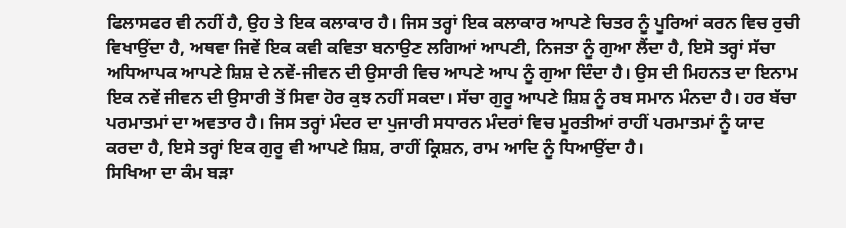ਫਿਲਾਸਫਰ ਵੀ ਨਹੀਂ ਹੈ, ਉਹ ਤੇ ਇਕ ਕਲਾਕਾਰ ਹੈ। ਜਿਸ ਤਰ੍ਹਾਂ ਇਕ ਕਲਾਕਾਰ ਆਪਣੇ ਚਿਤਰ ਨੂੰ ਪੂਰਿਆਂ ਕਰਨ ਵਿਚ ਰੁਚੀ ਵਿਖਾਉਂਦਾ ਹੈ, ਅਥਵਾ ਜਿਵੇਂ ਇਕ ਕਵੀ ਕਵਿਤਾ ਬਨਾਉਣ ਲਗਿਆਂ ਆਪਣੀ, ਨਿਜਤਾ ਨੂੰ ਗੁਆ ਲੈਂਦਾ ਹੈ, ਇਸੋ ਤਰ੍ਹਾਂ ਸੱਚਾ ਅਧਿਆਪਕ ਆਪਣੇ ਸ਼ਿਸ਼ ਦੇ ਨਵੇਂ-ਜੀਵਨ ਦੀ ਉਸਾਰੀ ਵਿਚ ਆਪਣੇ ਆਪ ਨੂੰ ਗੁਆ ਦਿੰਦਾ ਹੈ। ਉਸ ਦੀ ਮਿਹਨਤ ਦਾ ਇਨਾਮ ਇਕ ਨਵੇਂ ਜੀਵਨ ਦੀ ਉਸਾਰੀ ਤੋਂ ਸਿਵਾ ਹੋਰ ਕੁਝ ਨਹੀਂ ਸਕਦਾ। ਸੱਚਾ ਗੁਰੂ ਆਪਣੇ ਸ਼ਿਸ਼ ਨੂੰ ਰਬ ਸਮਾਨ ਮੰਨਦਾ ਹੈ। ਹਰ ਬੱਚਾ ਪਰਮਾਤਮਾਂ ਦਾ ਅਵਤਾਰ ਹੈ। ਜਿਸ ਤਰ੍ਹਾਂ ਮੰਦਰ ਦਾ ਪੁਜਾਰੀ ਸਧਾਰਨ ਮੰਦਰਾਂ ਵਿਚ ਮੂਰਤੀਆਂ ਰਾਹੀਂ ਪਰਮਾਤਮਾਂ ਨੂੰ ਯਾਦ ਕਰਦਾ ਹੈ, ਇਸੇ ਤਰ੍ਹਾਂ ਇਕ ਗੁਰੂ ਵੀ ਆਪਣੇ ਸ਼ਿਸ਼, ਰਾਹੀਂ ਕ੍ਰਿਸ਼ਨ, ਰਾਮ ਆਦਿ ਨੂੰ ਧਿਆਉਂਦਾ ਹੈ।
ਸਿਖਿਆ ਦਾ ਕੰਮ ਬੜਾ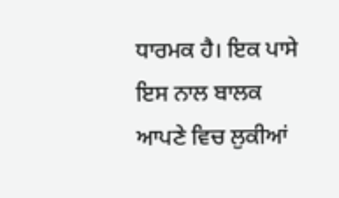ਧਾਰਮਕ ਹੈ। ਇਕ ਪਾਸੇ ਇਸ ਨਾਲ ਬਾਲਕ ਆਪਣੇ ਵਿਚ ਲੁਕੀਆਂ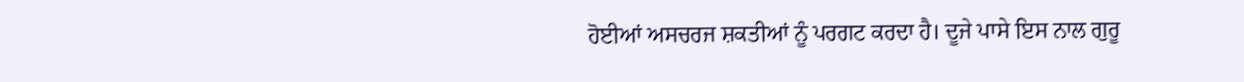ਹੋਈਆਂ ਅਸਚਰਜ ਸ਼ਕਤੀਆਂ ਨੂੰ ਪਰਗਟ ਕਰਦਾ ਹੈ। ਦੂਜੇ ਪਾਸੇ ਇਸ ਨਾਲ ਗੁਰੂ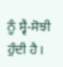ਨੂੰ ਸ੍ਵੈ-ਸੋਝੀ ਹੁੰਦੀ ਹੈ।